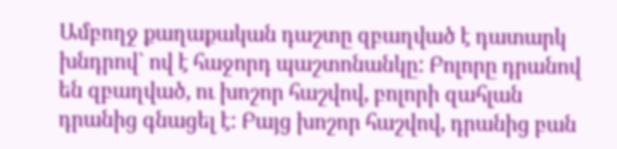Ամբողջ քաղաքական դաշտը զբաղված է դատարկ խնդրով` ով է հաջորդ պաշտոնանկը: Բոլորը դրանով են զբաղված, ու խոշոր հաշվով, բոլորի զահլան դրանից գնացել է: Բայց խոշոր հաշվով, դրանից բան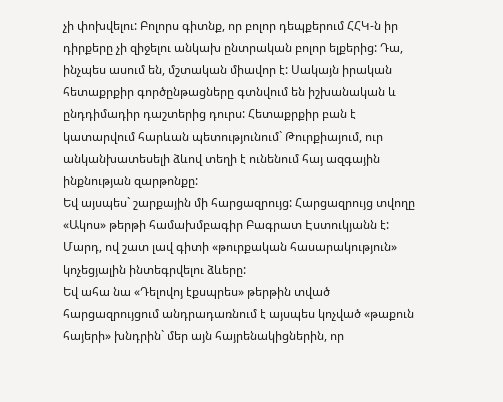չի փոխվելու: Բոլորս գիտնք, որ բոլոր դեպքերում ՀՀԿ-ն իր դիրքերը չի զիջելու անկախ ընտրական բոլոր ելքերից: Դա, ինչպես ասում են, մշտական միավոր է: Սակայն իրական հետաքրքիր գործընթացները գտնվում են իշխանական և ընդդիմադիր դաշտերից դուրս: Հետաքրքիր բան է կատարվում հարևան պետությունում` Թուրքիայում, ուր անկանխատեսելի ձևով տեղի է ունենում հայ ազգային ինքնության զարթոնքը:
Եվ այսպես` շարքային մի հարցազրույց: Հարցազրույց տվողը «Ակոս» թերթի համախմբագիր Բագրատ Էստուկյանն է: Մարդ, ով շատ լավ գիտի «թուրքական հասարակություն» կոչեցյալին ինտեգրվելու ձևերը:
Եվ ահա նա «Դելովոյ էքսպրես» թերթին տված հարցազրույցում անդրադառնում է այսպես կոչված «թաքուն հայերի» խնդրին` մեր այն հայրենակիցներին, որ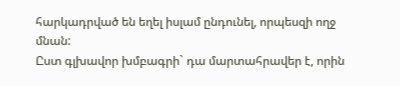հարկադրված են եղել իսլամ ընդունել, որպեսզի ողջ մնան:
Ըստ գլխավոր խմբագրի` դա մարտահրավեր է, որին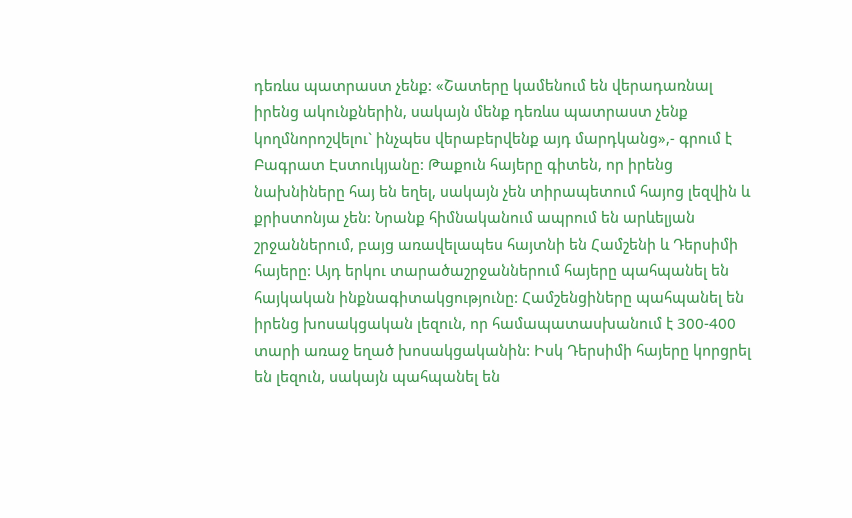դեռևս պատրաստ չենք: «Շատերը կամենում են վերադառնալ իրենց ակունքներին, սակայն մենք դեռևս պատրաստ չենք կողմնորոշվելու` ինչպես վերաբերվենք այդ մարդկանց»,- գրում է Բագրատ Էստուկյանը: Թաքուն հայերը գիտեն, որ իրենց նախնիները հայ են եղել, սակայն չեն տիրապետում հայոց լեզվին և քրիստոնյա չեն: Նրանք հիմնականում ապրում են արևելյան շրջաններում, բայց առավելապես հայտնի են Համշենի և Դերսիմի հայերը: Այդ երկու տարածաշրջաններում հայերը պահպանել են հայկական ինքնագիտակցությունը: Համշենցիները պահպանել են իրենց խոսակցական լեզուն, որ համապատասխանում է 300-400 տարի առաջ եղած խոսակցականին: Իսկ Դերսիմի հայերը կորցրել են լեզուն, սակայն պահպանել են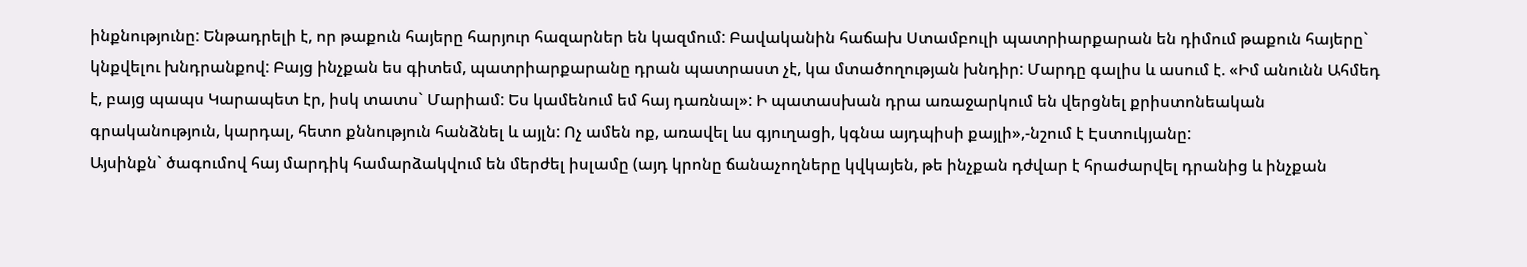ինքնությունը: Ենթադրելի է, որ թաքուն հայերը հարյուր հազարներ են կազմում: Բավականին հաճախ Ստամբուլի պատրիարքարան են դիմում թաքուն հայերը` կնքվելու խնդրանքով: Բայց ինչքան ես գիտեմ, պատրիարքարանը դրան պատրաստ չէ, կա մտածողության խնդիր: Մարդը գալիս և ասում է. «Իմ անունն Ահմեդ է, բայց պապս Կարապետ էր, իսկ տատս` Մարիամ: Ես կամենում եմ հայ դառնալ»: Ի պատասխան դրա առաջարկում են վերցնել քրիստոնեական գրականություն, կարդալ, հետո քննություն հանձնել և այլն: Ոչ ամեն ոք, առավել ևս գյուղացի, կգնա այդպիսի քայլի»,-նշում է Էստուկյանը:
Այսինքն` ծագումով հայ մարդիկ համարձակվում են մերժել իսլամը (այդ կրոնը ճանաչողները կվկայեն, թե ինչքան դժվար է հրաժարվել դրանից և ինչքան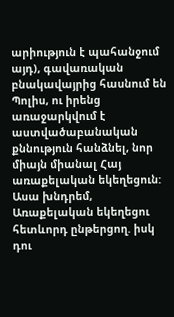արիություն է պահանջում այդ), գավառական բնակավայրից հասնում են Պոլիս, ու իրենց առաջարկվում է աստվածաբանական քննություն հանձնել, նոր միայն միանալ Հայ առաքելական եկեղեցուն:
Ասա խնդրեմ, Առաքելական եկեղեցու հետևորդ ընթերցող. իսկ դու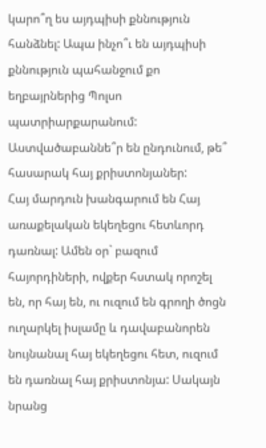կարո՞ղ ես այդպիսի քննություն հանձնել: Ապա ինչո՞ւ են այդպիսի քննություն պահանջում քո եղբայրներից Պոլսո պատրիարքարանում: Աստվածաբաննե՞ր են ընդունում, թե՞ հասարակ հայ քրիստոնյաներ:
Հայ մարդուն խանգարում են Հայ առաքելական եկեղեցու հետևորդ դառնալ: Ամեն օր` բազում հայորդիների, ովքեր հստակ որոշել են, որ հայ են, ու ուզում են գրողի ծոցն ուղարկել իսլամը և դավաբանորեն նույնանալ հայ եկեղեցու հետ, ուզում են դառնալ հայ քրիստոնյա: Սակայն նրանց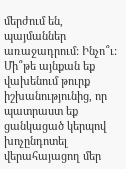մերժում են, պայմաններ առաջադրում: Ինչո՞ւ: Մի՞թե այնքան եք վախենում թուրք իշխանությունից, որ պատրաստ եք ցանկացած կերպով խոչընդոտել վերահայացող մեր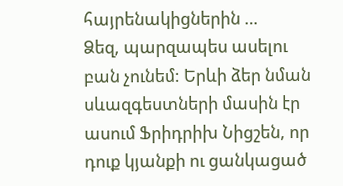հայրենակիցներին …
Ձեզ, պարզապես ասելու բան չունեմ: Երևի ձեր նման սևազգեստների մասին էր ասում Ֆրիդրիխ Նիցշեն, որ դուք կյանքի ու ցանկացած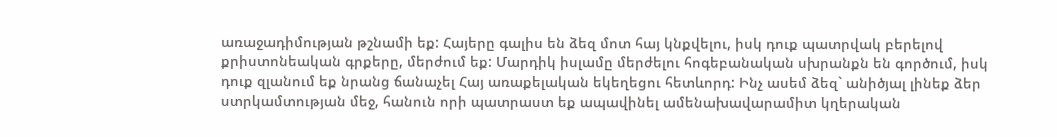առաջադիմության թշնամի եք: Հայերը գալիս են ձեզ մոտ հայ կնքվելու, իսկ դուք պատրվակ բերելով քրիստոնեական գրքերը, մերժում եք: Մարդիկ իսլամը մերժելու հոգեբանական սխրանքն են գործում, իսկ դուք զլանում եք նրանց ճանաչել Հայ առաքելական եկեղեցու հետևորդ: Ինչ ասեմ ձեզ` անիծյալ լինեք ձեր ստրկամտության մեջ, հանուն որի պատրաստ եք ապավինել ամենախավարամիտ կղերական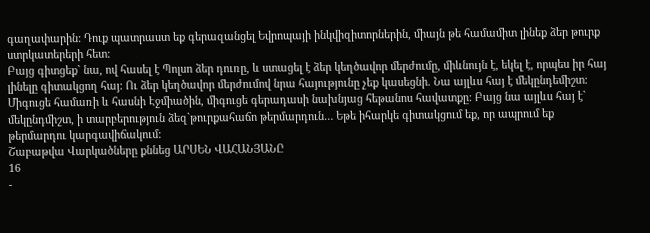գաղափարին: Դուք պատրաստ եք գերազանցել Եվրոպայի ինկվիզիտորներին, միայն թե համամիտ լինեք ձեր թուրք ստրկատերերի հետ:
Բայց գիտցեք` նա, ով հասել է Պոլսո ձեր դուռը, և ստացել է ձեր կեղծավոր մերժումը, միևնույն է, եկել է, որպես իր հայ լինելը գիտակցող հայ: Ու ձեր կեղծավոր մերժումով նրա հայությունը չեք կասեցնի. Նա այլևս հայ է մեկընդեմիշտ: Միգուցե համառի և հասնի Էջմիածին, միգուցե գերադասի նախնյաց հեթանոս հավատքը: Բայց նա այլևս հայ է` մեկընդմիշտ, ի տարբերություն ձեզ`թուրքահաճո թերմարդուն… Եթե իհարկե գիտակցում եք, որ ապրում եք թերմարդու կարգավիճակում:
Շաբաթվա Վարկածները քննեց ԱՐՍԵՆ ՎԱՀԱՆՅԱՆԸ
16
-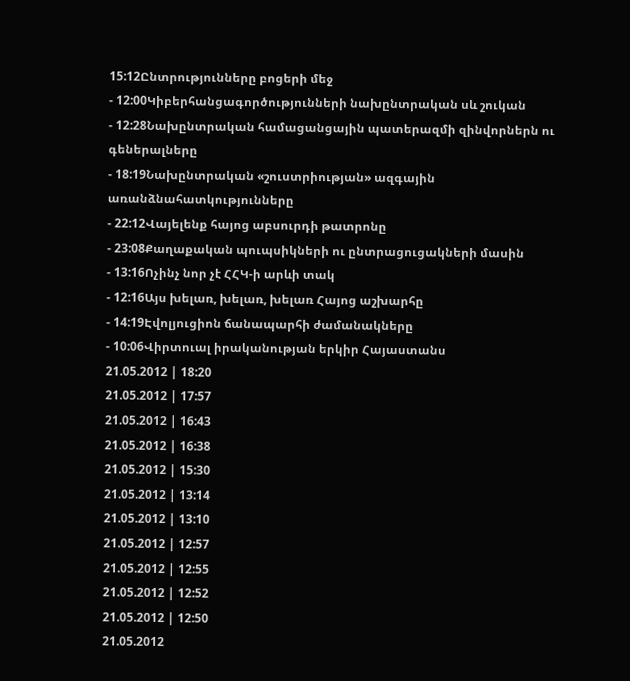15:12Ընտրությունները բոցերի մեջ
- 12:00Կիբերհանցագործությունների նախընտրական սև շուկան
- 12:28Նախընտրական համացանցային պատերազմի զինվորներն ու գեներալները
- 18:19Նախընտրական «շուստրիության» ազգային առանձնահատկությունները
- 22:12Վայելենք հայոց աբսուրդի թատրոնը
- 23:08Քաղաքական պուպսիկների ու ընտրացուցակների մասին
- 13:16Ոչինչ նոր չէ ՀՀԿ-ի արևի տակ
- 12:16Այս խելառ, խելառ, խելառ Հայոց աշխարհը
- 14:19Էվոլյուցիոն ճանապարհի ժամանակները
- 10:06Վիրտուալ իրականության երկիր Հայաստանս
21.05.2012 | 18:20
21.05.2012 | 17:57
21.05.2012 | 16:43
21.05.2012 | 16:38
21.05.2012 | 15:30
21.05.2012 | 13:14
21.05.2012 | 13:10
21.05.2012 | 12:57
21.05.2012 | 12:55
21.05.2012 | 12:52
21.05.2012 | 12:50
21.05.2012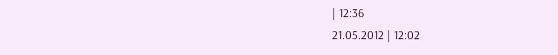| 12:36
21.05.2012 | 12:02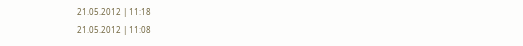21.05.2012 | 11:18
21.05.2012 | 11:08